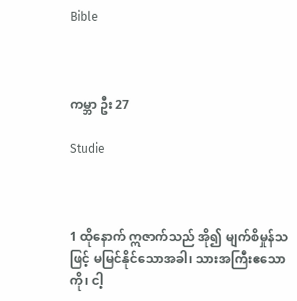Bible



ကမ္ဘာ ဦး 27

Studie



1 ထိုနောက် ဣဇာက်သည် အို၍ မျက်စိမှုန်သဖြင့် မမြင်နိုင်သောအခါ၊ သားအကြီးဧသောကို၊ ငါ့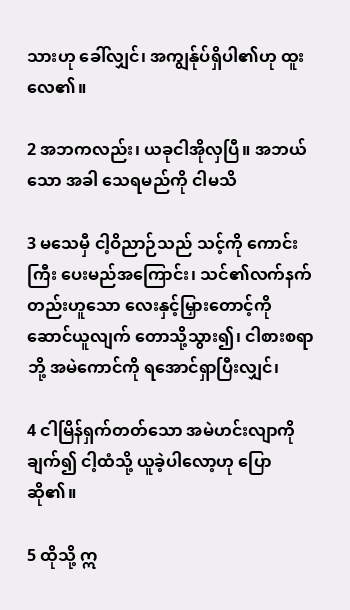သားဟု ခေါ်လျှင်၊ အကျွန်ုပ်ရှိပါ၏ဟု ထူးလေ၏။

2 အဘကလည်း၊ ယခုငါအိုလှပြီ။ အဘယ်သော အခါ သေရမည်ကို ငါမသိ

3 မသေမှီ ငါ့ဝိညာဉ်သည် သင့်ကို ကောင်းကြီး ပေးမည်အကြောင်း၊ သင်၏လက်နက်တည်းဟူသော လေးနှင့်မြှားတောင့်ကို ဆောင်ယူလျက် တောသို့သွား၍၊ ငါစားစရာဘို့ အမဲကောင်ကို ရအောင်ရှာပြီးလျှင်၊

4 ငါမြိန်ရှက်တတ်သော အမဲဟင်းလျာကို ချက်၍ ငါ့ထံသို့ ယူခဲ့ပါလော့ဟု ပြောဆို၏။

5 ထိုသို့ ဣ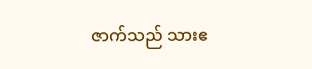ဇာက်သည် သားဧ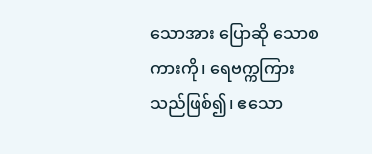သောအား ပြောဆို သောစကားကို၊ ရေဗက္ကကြားသည်ဖြစ်၍၊ ဧသော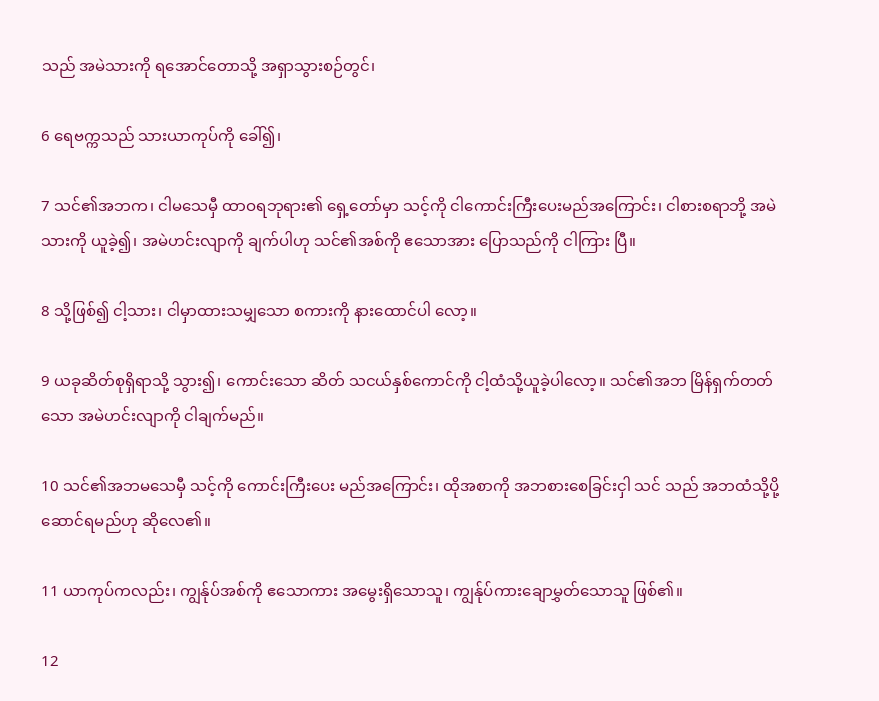သည် အမဲသားကို ရအောင်တောသို့ အရှာသွားစဉ်တွင်၊

6 ရေဗက္ကသည် သားယာကုပ်ကို ခေါ်၍၊

7 သင်၏အဘက၊ ငါမသေမှီ ထာဝရဘုရား၏ ရှေ့တော်မှာ သင့်ကို ငါကောင်းကြီးပေးမည်အကြောင်း၊ ငါစားစရာဘို့ အမဲသားကို ယူခဲ့၍၊ အမဲဟင်းလျာကို ချက်ပါဟု သင်၏အစ်ကို ဧသောအား ပြောသည်ကို ငါကြား ပြီ။

8 သို့ဖြစ်၍ ငါ့သား၊ ငါမှာထားသမျှသော စကားကို နားထောင်ပါ လော့။

9 ယခုဆိတ်စုရှိရာသို့ သွား၍၊ ကောင်းသော ဆိတ် သငယ်နှစ်ကောင်ကို ငါ့ထံသို့ယူခဲ့ပါလော့။ သင်၏အဘ မြိန်ရှက်တတ်သော အမဲဟင်းလျာကို ငါချက်မည်။

10 သင်၏အဘမသေမှီ သင့်ကို ကောင်းကြီးပေး မည်အကြောင်း၊ ထိုအစာကို အဘစားစေခြင်းငှါ သင် သည် အဘထံသို့ပို့ဆောင်ရမည်ဟု ဆိုလေ၏။

11 ယာကုပ်ကလည်း၊ ကျွန်ုပ်အစ်ကို ဧသောကား အမွေးရှိသောသူ၊ ကျွန်ုပ်ကားချောမွှတ်သောသူ ဖြစ်၏။

12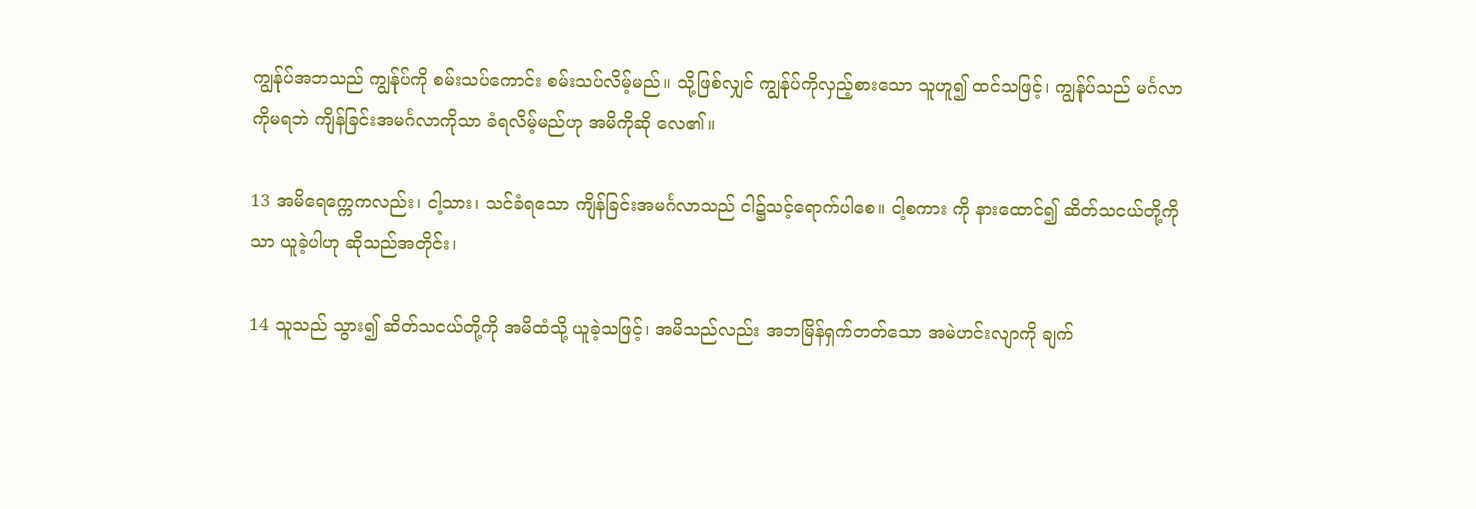ကျွန်ုပ်အဘသည် ကျွန်ုပ်ကို စမ်းသပ်ကောင်း စမ်းသပ်လိမ့်မည်။ သို့ဖြစ်လျှင် ကျွန်ုပ်ကိုလှည့်စားသော သူဟူ၍ ထင်သဖြင့်၊ ကျွန်ုပ်သည် မင်္ဂလာကိုမရဘဲ ကျိန်ခြင်းအမင်္ဂလာကိုသာ ခံရလိမ့်မည်ဟု အမိကိုဆို လေ၏။

13 အမိရေက္ကေကလည်း၊ ငါ့သား၊ သင်ခံရသော ကျိန်ခြင်းအမင်္ဂလာသည် ငါ၌သင့်ရောက်ပါစေ။ ငါ့စကား ကို နားထောင်၍ ဆိတ်သငယ်တို့ကိုသာ ယူခဲ့ပါဟု ဆိုသည်အတိုင်း၊

14 သူသည် သွား၍ ဆိတ်သငယ်တို့ကို အမိထံသို့ ယူခဲ့သဖြင့်၊ အမိသည်လည်း အဘမြိန်ရှက်တတ်သော အမဲဟင်းလျာကို ချက်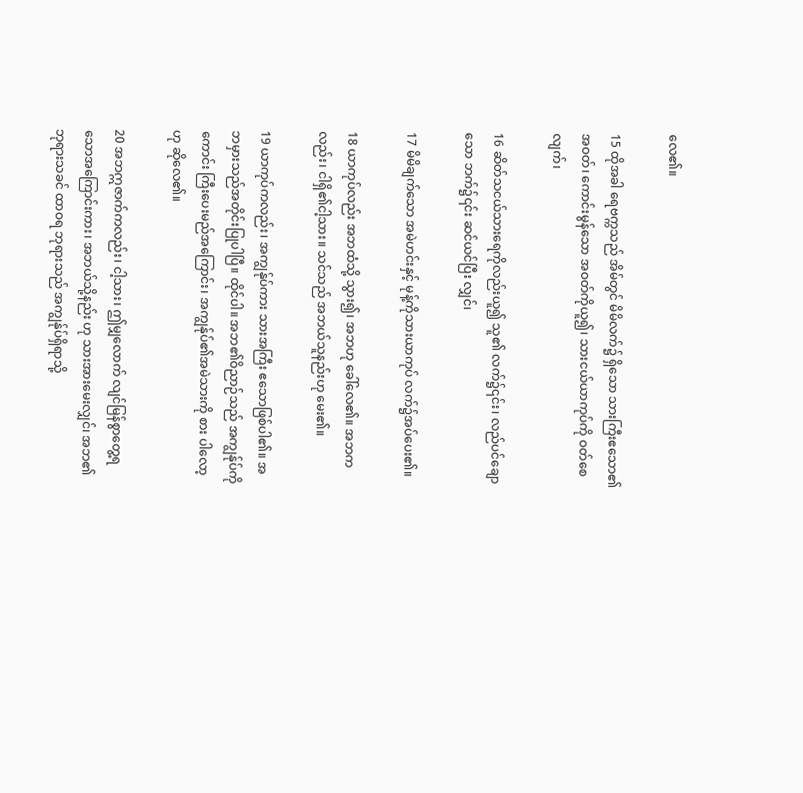လေ၏။

15 ထိုအခါ ရေဗက္ကသည် အိမ်တွင် မိမိလက်၌ ရှိသော သားကြီးဧသော၏အဝတ်၊ ကောင်းမွန်သော အဝတ်ကိုယူ၍၊ သားငယ်ယာကုပ်ကို ဝတ်စေလျက်၊

16 ဆိတ်သငယ်သားရေကိုလည်းယူ၍ သူ၏ လက်၌၎င်း၊ လည်ပင်ချောသော ဘက်၌၎င်း ဆင်ယင်ပြီး လျှင်၊

17 မိမိချက်သော အမဲဟင်းနှင့် မုန့်ကိုသားယာကုပ် လက်၌အပ်ပေး၏။

18 ယာကုပ်လည်း အဘထံသို့ သွား၍၊ အဘဟု ခေါ်လေ၏။ အဘကလည်း၊ ငါရှိ၏ငါ့သား။ သင်သည် အဘယ်သူနည်းဟု မေး၏။

19 ယာကုပ်ကလည်း၊ အကျွန်ုပ်ကား သားအကြီး ဧသောဖြစ်ပါ၏။ အဘမှားသည်အတိုင်းပြုပါပြီ။ ထိုင်ပါ။ အဘ၏ဝိညာဉ်သည် အကျွန်ုပ်ကို ကောင်း ကြီးပေးမည်အကြောင်း၊ အကျွန်ုပ်၏အမဲသားကို စား ပါလော့ဟု ဆိုလေ၏။

20 အဘဣဇာက်ကလည်း၊ ငါ့သား၊ ဤမျှလောက် လျင်မြန်စွာတွေ့ရသောအကြောင်းကား၊ အဘယ်သို့နည်း ဟု သားအားမေးလျှင်၊ အဘ၏ ဘုရားသခင် ထာဝရ ဘုရားသည် အကျွန်ုပ်ရှိရာသို့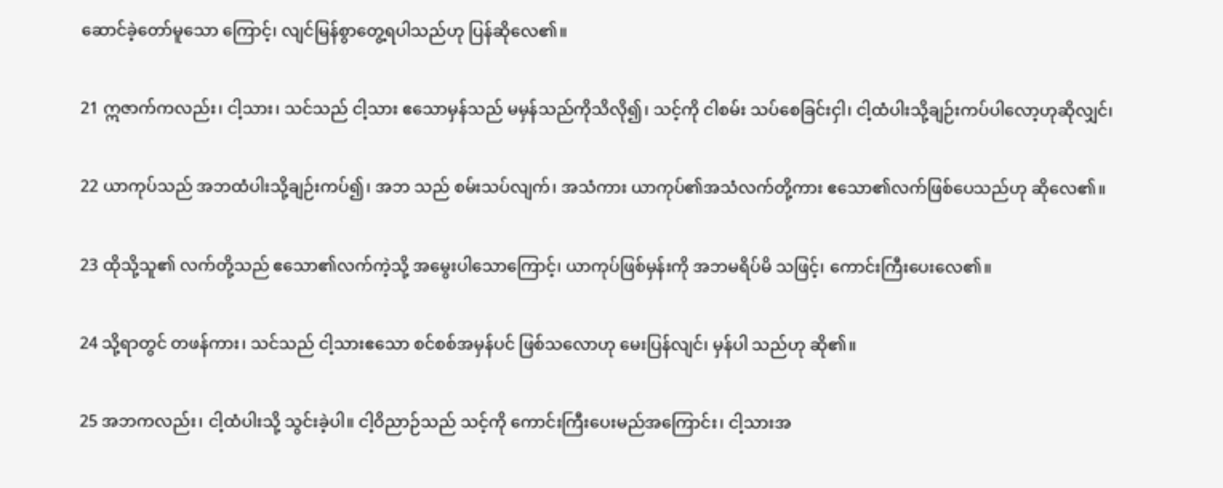ဆောင်ခဲ့တော်မူသော ကြောင့်၊ လျင်မြန်စွာတွေ့ရပါသည်ဟု ပြန်ဆိုလေ၏။

21 ဣဇာက်ကလည်း၊ ငါ့သား၊ သင်သည် ငါ့သား ဧသောမှန်သည် မမှန်သည်ကိုသိလို၍၊ သင့်ကို ငါစမ်း သပ်စေခြင်းငှါ၊ ငါ့ထံပါးသို့ချဉ်းကပ်ပါလော့ဟုဆိုလျှင်၊

22 ယာကုပ်သည် အဘထံပါးသို့ချဉ်းကပ်၍၊ အဘ သည် စမ်းသပ်လျက်၊ အသံကား ယာကုပ်၏အသံလက်တို့ကား ဧသော၏လက်ဖြစ်ပေသည်ဟု ဆိုလေ၏။

23 ထိုသို့သူ၏ လက်တို့သည် ဧသော၏လက်ကဲ့သို့ အမွေးပါသောကြောင့်၊ ယာကုပ်ဖြစ်မှန်းကို အဘမရိပ်မိ သဖြင့်၊ ကောင်းကြီးပေးလေ၏။

24 သို့ရာတွင် တဖန်ကား၊ သင်သည် ငါ့သားဧသော စင်စစ်အမှန်ပင် ဖြစ်သလောဟု မေးပြန်လျင်၊ မှန်ပါ သည်ဟု ဆို၏။

25 အဘကလည်း၊ ငါ့ထံပါးသို့ သွင်းခဲ့ပါ။ ငါ့ဝိညာဉ်သည် သင့်ကို ကောင်းကြီးပေးမည်အကြောင်း၊ ငါ့သားအ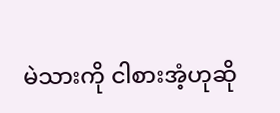မဲသားကို ငါစားအံ့ဟုဆို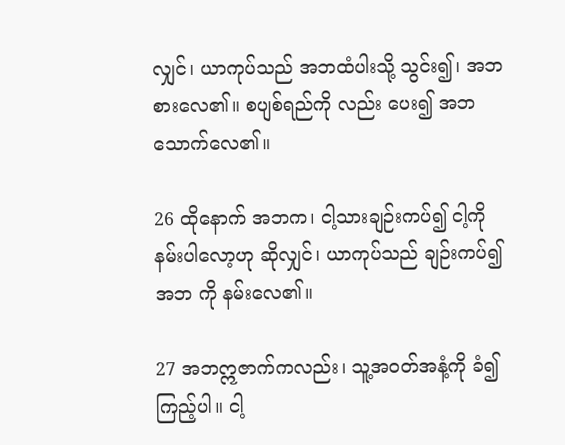လျှင်၊ ယာကုပ်သည် အဘထံပါးသို့ သွင်း၍၊ အဘစားလေ၏။ စပျစ်ရည်ကို လည်း ပေး၍ အဘသောက်လေ၏။

26 ထိုနောက် အဘက၊ ငါ့သားချဉ်းကပ်၍ ငါ့ကို နမ်းပါလော့ဟု ဆိုလျှင်၊ ယာကုပ်သည် ချဉ်းကပ်၍ အဘ ကို နမ်းလေ၏။

27 အဘဣဇာက်ကလည်း၊ သူ့အဝတ်အနံ့ကို ခံ၍ကြည့်ပါ။ ငါ့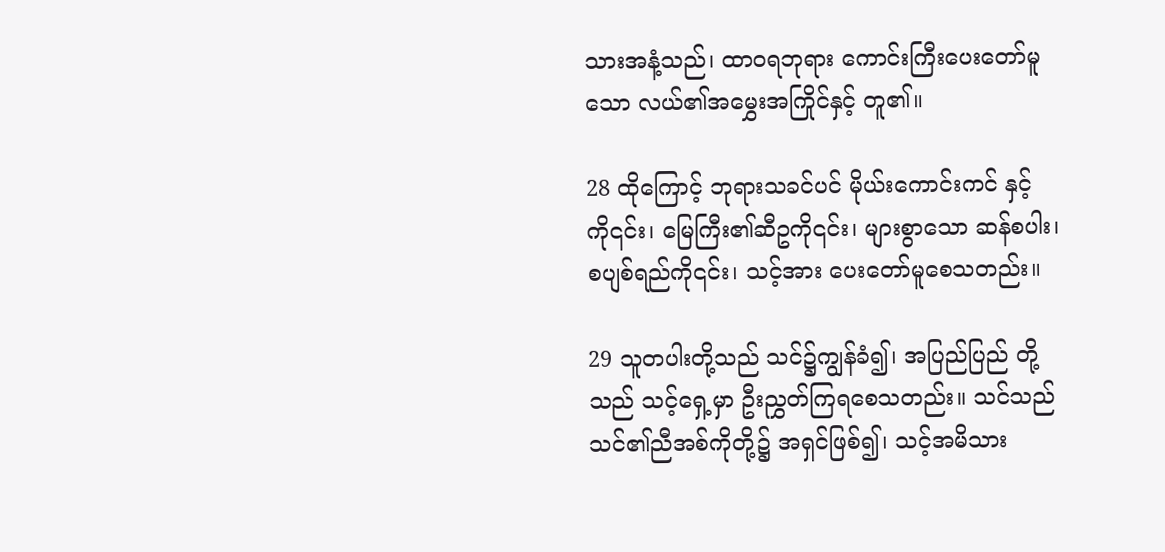သားအနံ့သည်၊ ထာဝရဘုရား ကောင်းကြီးပေးတော်မူသော လယ်၏အမွှေးအကြိုင်နှင့် တူ၏။

28 ထိုကြောင့် ဘုရားသခင်ပင် မိုယ်းကောင်းကင် နှင့်ကို၎င်း၊ မြေကြီး၏ဆီဥကို၎င်း၊ များစွာသော ဆန်စပါး၊ စပျစ်ရည်ကို၎င်း၊ သင့်အား ပေးတော်မူစေသတည်း။

29 သူတပါးတို့သည် သင်၌ကျွန်ခံ၍၊ အပြည်ပြည် တို့သည် သင့်ရှေ့မှာ ဦးညွှတ်ကြရစေသတည်း။ သင်သည် သင်၏ညီအစ်ကိုတို့၌ အရှင်ဖြစ်၍၊ သင့်အမိသား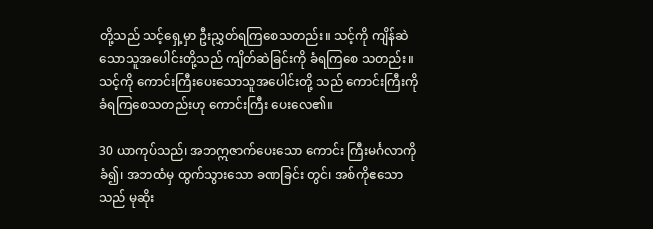တို့သည် သင့်ရှေ့မှာ ဦးညွှတ်ရကြစေသတည်း။ သင့်ကို ကျိန်ဆဲ သောသူအပေါင်းတို့သည် ကျိတ်ဆဲခြင်းကို ခံရကြစေ သတည်း။ သင့်ကို ကောင်းကြီးပေးသောသူအပေါင်းတို့ သည် ကောင်းကြီးကို ခံရကြစေသတည်းဟု ကောင်းကြီး ပေးလေ၏။

30 ယာကုပ်သည်၊ အဘဣဇာက်ပေးသော ကောင်း ကြီးမင်္ဂလာကို ခံ၍၊ အဘထံမှ ထွက်သွားသော ခဏခြင်း တွင်၊ အစ်ကိုဧသောသည် မုဆိုး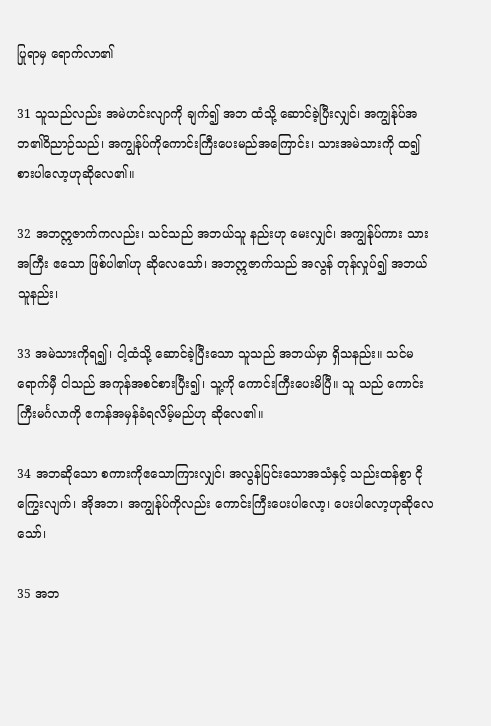ပြုရာမှ ရောက်လာ၏

31 သူသည်လည်း အမဲဟင်းလျာကို ချက်၍ အဘ ထံသို့ ဆောင်ခဲ့ပြီးလျှင်၊ အကျွန်ုပ်အဘ၏ဝိညာဉ်သည်၊ အကျွန်ုပ်ကိုကောင်းကြီးပေးမည်အကြောင်း၊ သားအမဲသားကို ထ၍စားပါလော့ဟုဆိုလေ၏။

32 အဘဣဇာက်ကလည်း၊ သင်သည် အဘယ်သူ နည်းဟု မေးလျှင်၊ အကျွန်ုပ်ကား သားအကြီး ဧသော ဖြစ်ပါ၏ဟု ဆိုလေသော်၊ အဘဣဇာက်သည် အလွန် တုန်လှုပ်၍ အဘယ်သူနည်း၊

33 အမဲသားကိုရ၍၊ ငါ့ထံသို့ ဆောင်ခဲ့ပြီးသော သူသည် အဘယ်မှာ ရှိသနည်း။ သင်မရောက်မှီ ငါသည် အကုန်အစင်စားပြီး၍၊ သူ့ကို ကောင်းကြီးပေးမိပြီ။ သူ သည် ကောင်းကြီးမင်္ဂလာကို ဧကန်အမှန်ခံရလိမ့်မည်ဟု ဆိုလေ၏။

34 အဘဆိုသော စကားကိုဧသောကြားလျှင်၊ အလွန်ပြင်းသောအသံနှင့် သည်းထန်စွာ ငိုကြွေးလျက်၊ အိုအဘ၊ အကျွန်ုပ်ကိုလည်း ကောင်းကြီးပေးပါလော့၊ ပေးပါလော့ဟုဆိုလေသော်၊

35 အဘ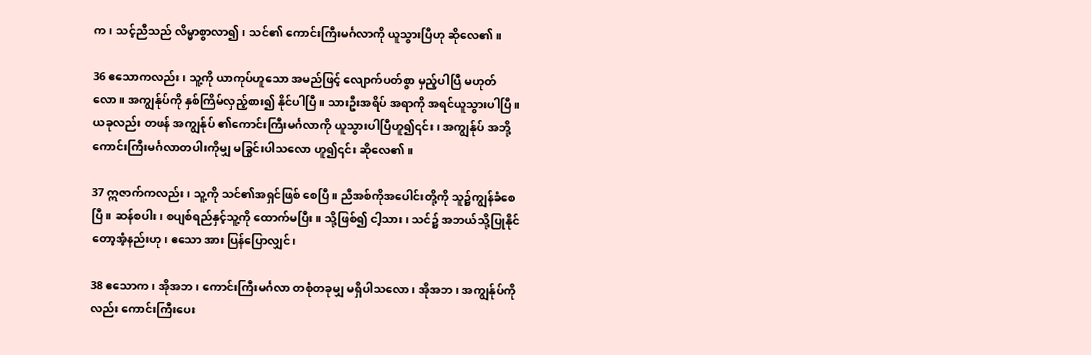က၊ သင့်ညီသည် လိမ္မာစွာလာ၍၊ သင်၏ ကောင်းကြီးမင်္ဂလာကို ယူသွားပြီဟု ဆိုလေ၏။

36 ဧသောကလည်း၊ သူ့ကို ယာကုပ်ဟူသော အမည်ဖြင့် လျောက်ပတ်စွာ မှည့်ပါပြီ မဟုတ်လော။ အကျွန်ုပ်ကို နှစ်ကြိမ်လှည့်စား၍ နိုင်ပါပြီ။ သားဦးအရိပ် အရာကို အရင်ယူသွားပါပြီ။ ယခုလည်း တဖန် အကျွန်ုပ် ၏ကောင်းကြီးမင်္ဂလာကို ယူသွားပါပြီဟူ၍၎င်း၊ အကျွန်ုပ် အဘို့ ကောင်းကြီးမင်္ဂလာတပါးကိုမျှ မခြွင်းပါသလော ဟူ၍၎င်း ဆိုလေ၏။

37 ဣဇာက်ကလည်း၊ သူ့ကို သင်၏အရှင်ဖြစ် စေပြီ။ ညီအစ်ကိုအပေါင်းတို့ကို သူ၌ကျွန်ခံစေပြီ။ ဆန်စပါး၊ စပျစ်ရည်နှင့်သူ့ကို ထောက်မပြီး။ သို့ဖြစ်၍ ငါ့သား၊ သင်၌ အဘယ်သို့ပြုနိုင်တော့အံ့နည်းဟု၊ ဧသော အား ပြန်ပြောလျှင်၊

38 ဧသောက၊ အိုအဘ၊ ကောင်းကြီးမင်္ဂလာ တစုံတခုမျှ မရှိပါသလော၊ အိုအဘ၊ အကျွန်ုပ်ကိုလည်း ကောင်းကြီးပေး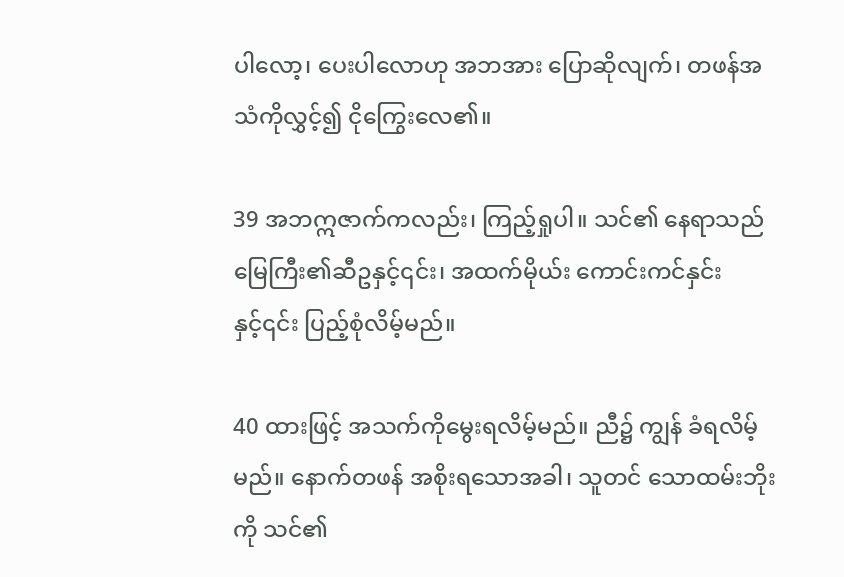ပါလော့၊ ပေးပါလောဟု အဘအား ပြောဆိုလျက်၊ တဖန်အသံကိုလွှင့်၍ ငိုကြွေးလေ၏။

39 အဘဣဇာက်ကလည်း၊ ကြည့်ရှုပါ။ သင်၏ နေရာသည် မြေကြီး၏ဆီဥနှင့်၎င်း၊ အထက်မိုယ်း ကောင်းကင်နှင်းနှင့်၎င်း ပြည့်စုံလိမ့်မည်။

40 ထားဖြင့် အသက်ကိုမွေးရလိမ့်မည်။ ညီ၌ ကျွန် ခံရလိမ့်မည်။ နောက်တဖန် အစိုးရသောအခါ၊ သူတင် သောထမ်းဘိုးကို သင်၏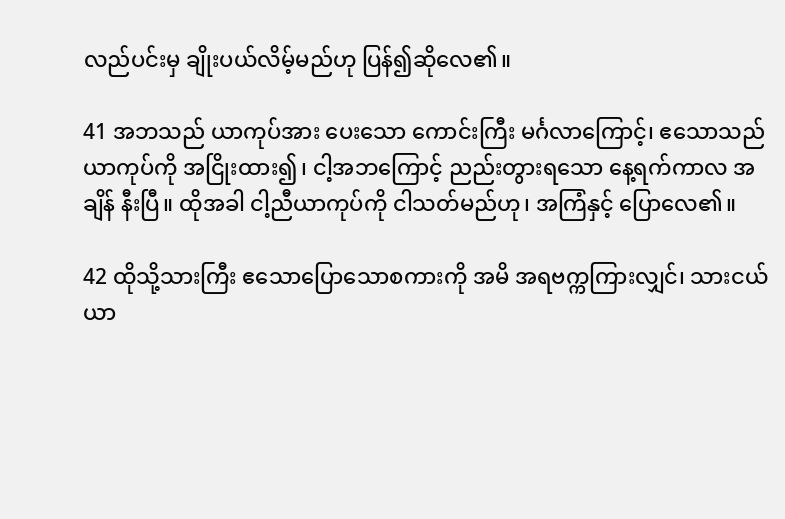လည်ပင်းမှ ချိုးပယ်လိမ့်မည်ဟု ပြန်၍ဆိုလေ၏။

41 အဘသည် ယာကုပ်အား ပေးသော ကောင်းကြီး မင်္ဂလာကြောင့်၊ ဧသောသည် ယာကုပ်ကို အငြိုးထား၍၊ ငါ့အဘကြောင့် ညည်းတွားရသော နေ့ရက်ကာလ အချိန် နီးပြီ။ ထိုအခါ ငါ့ညီယာကုပ်ကို ငါသတ်မည်ဟု၊ အကြံနှင့် ပြောလေ၏။

42 ထိုသို့သားကြီး ဧသောပြောသောစကားကို အမိ အရဗက္ကကြားလျှင်၊ သားငယ်ယာ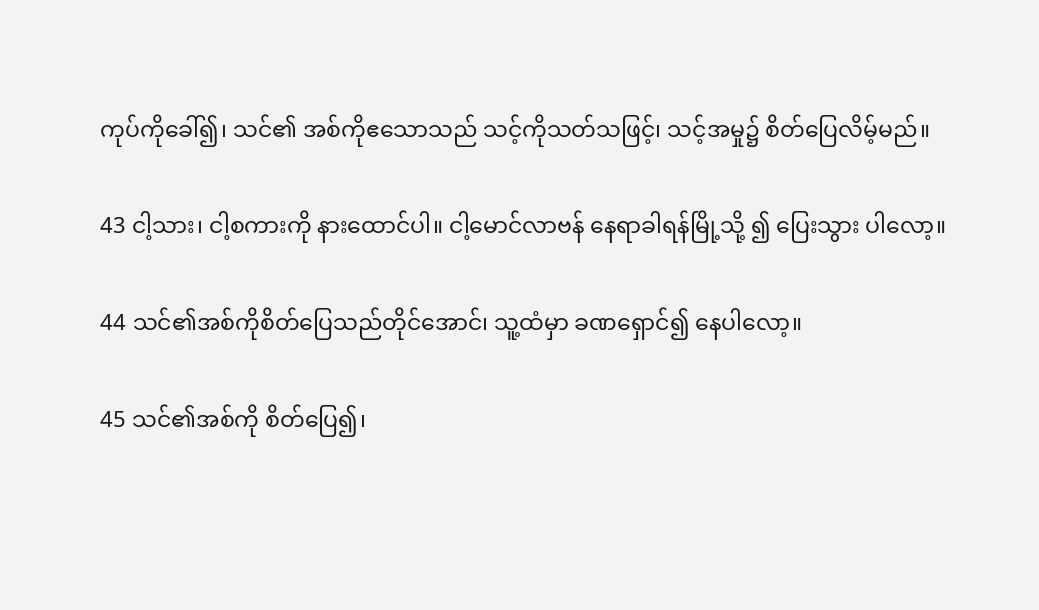ကုပ်ကိုခေါ်၍၊ သင်၏ အစ်ကိုဧသောသည် သင့်ကိုသတ်သဖြင့်၊ သင့်အမှု၌ စိတ်ပြေလိမ့်မည်။

43 ငါ့သား၊ ငါ့စကားကို နားထောင်ပါ။ ငါ့မောင်လာဗန် နေရာခါရန်မြို့သို့ ၍ ပြေးသွား ပါလော့။

44 သင်၏အစ်ကိုစိတ်ပြေသည်တိုင်အောင်၊ သူ့ထံမှာ ခဏရှောင်၍ နေပါလော့။

45 သင်၏အစ်ကို စိတ်ပြေ၍၊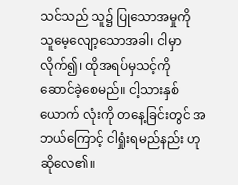သင်သည် သူ၌ ပြုသောအမှုကို သူမေ့လျော့သောအခါ၊ ငါမှာလိုက်၍၊ ထိုအရပ်မှသင့်ကို ဆောင်ခဲ့စေမည်။ ငါ့သားနှစ်ယောက် လုံးကို တနေ့ခြင်းတွင် အဘယ်ကြောင့် ငါရှုံးရမည်နည်း ဟု ဆိုလေ၏။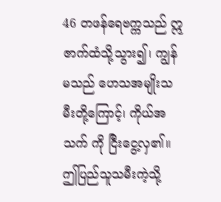46 တဖန်ရေဗက္ကသည် ဣဇာက်ထံသို့သွား၍၊ ကျွန်မသည် ဟေသအမျိုးသမီးတို့ကြောင့်၊ ကိုယ်အသက် ကို ငြီးငွေ့လှ၏။ ဤပြည်သူသမီးကဲ့သို့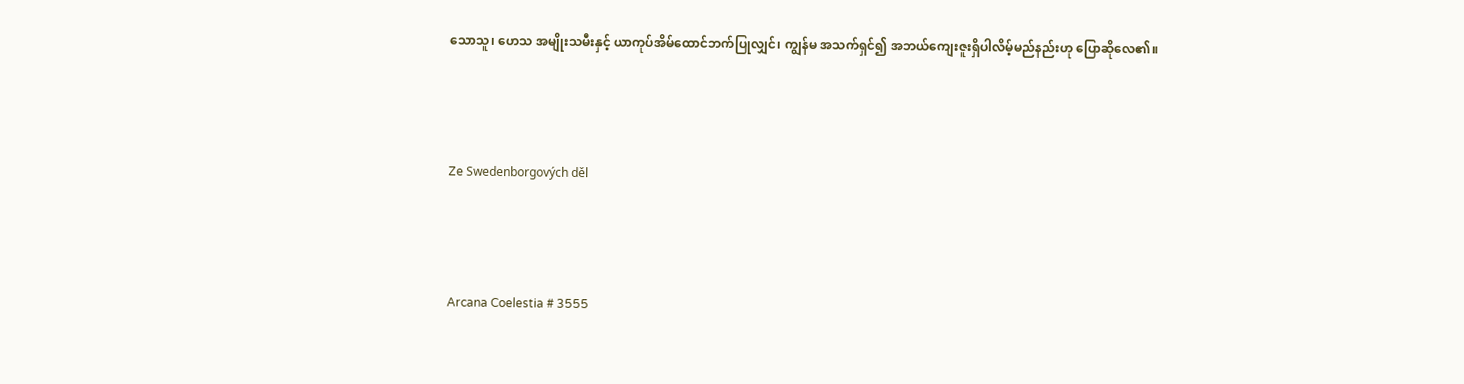သောသူ၊ ဟေသ အမျိုးသမီးနှင့် ယာကုပ်အိမ်ထောင်ဘက်ပြုလျှင်၊ ကျွန်မ အသက်ရှင်၍ အဘယ်ကျေးဇူးရှိပါလိမ့်မည်နည်းဟု ပြောဆိုလေ၏။



Ze Swedenborgových děl



Arcana Coelestia # 3555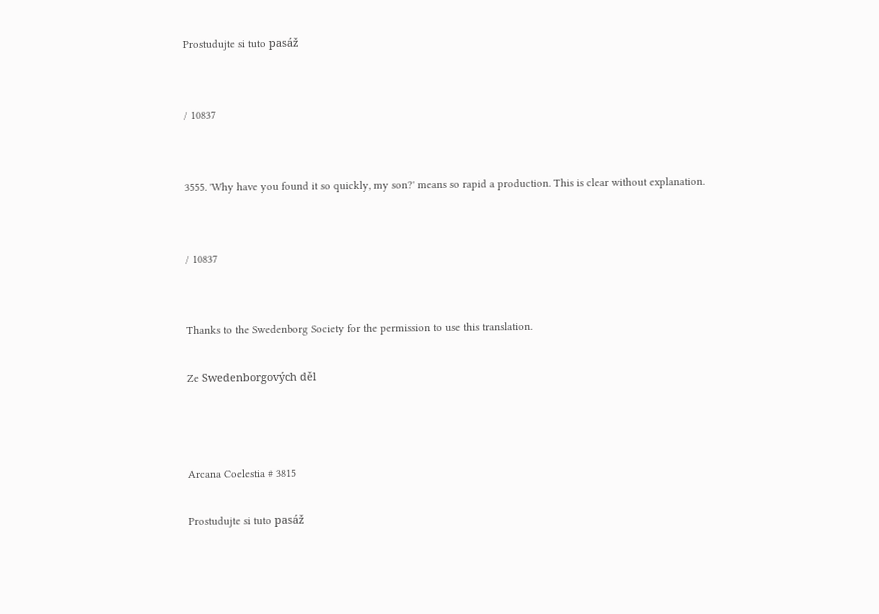Prostudujte si tuto pasáž


/ 10837


3555. 'Why have you found it so quickly, my son?' means so rapid a production. This is clear without explanation.


/ 10837


Thanks to the Swedenborg Society for the permission to use this translation.

Ze Swedenborgových děl



Arcana Coelestia # 3815

Prostudujte si tuto pasáž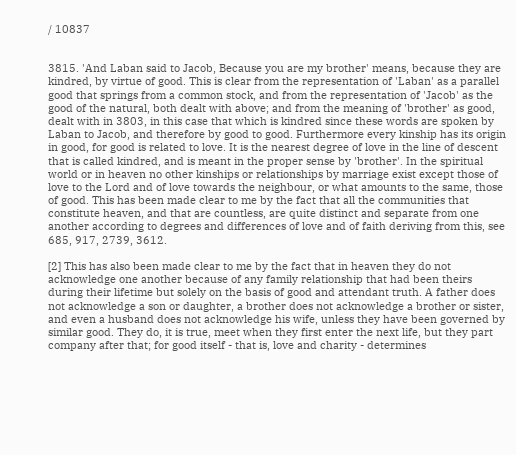/ 10837


3815. 'And Laban said to Jacob, Because you are my brother' means, because they are kindred, by virtue of good. This is clear from the representation of 'Laban' as a parallel good that springs from a common stock, and from the representation of 'Jacob' as the good of the natural, both dealt with above; and from the meaning of 'brother' as good, dealt with in 3803, in this case that which is kindred since these words are spoken by Laban to Jacob, and therefore by good to good. Furthermore every kinship has its origin in good, for good is related to love. It is the nearest degree of love in the line of descent that is called kindred, and is meant in the proper sense by 'brother'. In the spiritual world or in heaven no other kinships or relationships by marriage exist except those of love to the Lord and of love towards the neighbour, or what amounts to the same, those of good. This has been made clear to me by the fact that all the communities that constitute heaven, and that are countless, are quite distinct and separate from one another according to degrees and differences of love and of faith deriving from this, see 685, 917, 2739, 3612.

[2] This has also been made clear to me by the fact that in heaven they do not acknowledge one another because of any family relationship that had been theirs during their lifetime but solely on the basis of good and attendant truth. A father does not acknowledge a son or daughter, a brother does not acknowledge a brother or sister, and even a husband does not acknowledge his wife, unless they have been governed by similar good. They do, it is true, meet when they first enter the next life, but they part company after that; for good itself - that is, love and charity - determines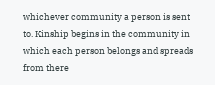whichever community a person is sent to. Kinship begins in the community in which each person belongs and spreads from there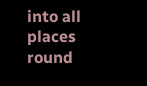into all places round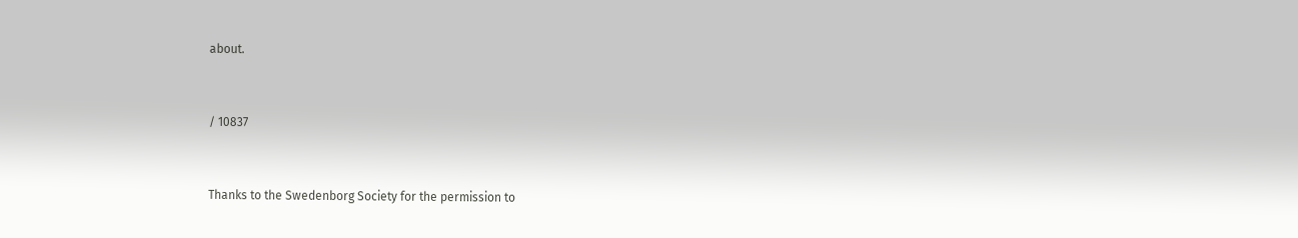about.


/ 10837


Thanks to the Swedenborg Society for the permission to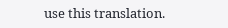use this translation.